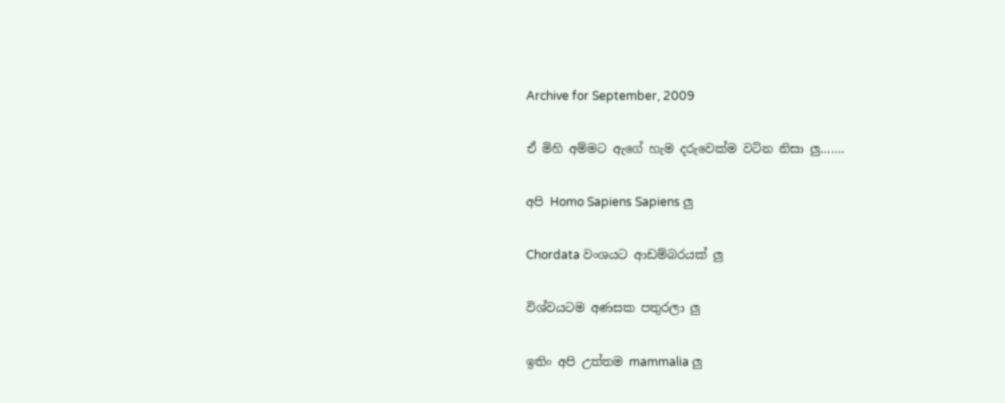Archive for September, 2009

ඒ මිහි අම්මට ඇගේ හැම දරුවෙක්ම වටින නිසා ලු…….

අපි Homo Sapiens Sapiens ලු

Chordata වංශයට ආඩම්බරයක් ලු

විශ්වයටම අණසක පතුරලා ලු

ඉතිං අපි උත්තම mammalia ලු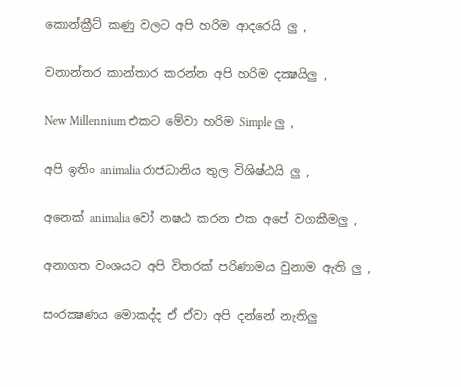කොන්ක්‍රීට් කණු වලට අපි හරිම ආදරෙයි ලු ,

වනාන්තර කාන්තාර කරන්න අපි හරිම දක්‍ෂයිලු ,

New Millennium එකට මේවා හරිම Simple ලු ,

අපි ඉතිං animalia රාජධානිය තුල විශිෂ්ඨයි ලු ,

අනෙක් animalia වෝ නෂඨ කරන එක අපේ වගකීමලු ,

අනාගත වංශයට අපි විතරක් පරිණාමය වුනාම ඇති ලු ,

සංරක්‍ෂණය මොකද්ද ඒ ඒවා අපි දන්නේ නැතිලු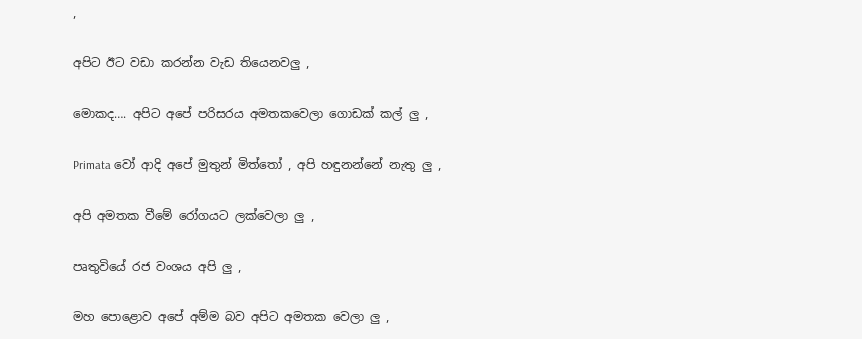,

අපිට ඊට වඩා කරන්න වැඩ තියෙනවලු ,

මොකද…. අපිට අපේ පරිසරය අමතකවෙලා ගොඩක් කල් ලු ,

Primata වෝ ආදි අපේ මුතුන් මිත්තෝ , අපි හඳුනන්නේ නැතු ලු ,

අපි අමතක වීමේ රෝගයට ලක්වෙලා ලු ,

පෘතුවියේ රජ වංශය අපි ලු ,

මහ පොළොව අපේ අම්ම බව අපිට අමතක වෙලා ලු ,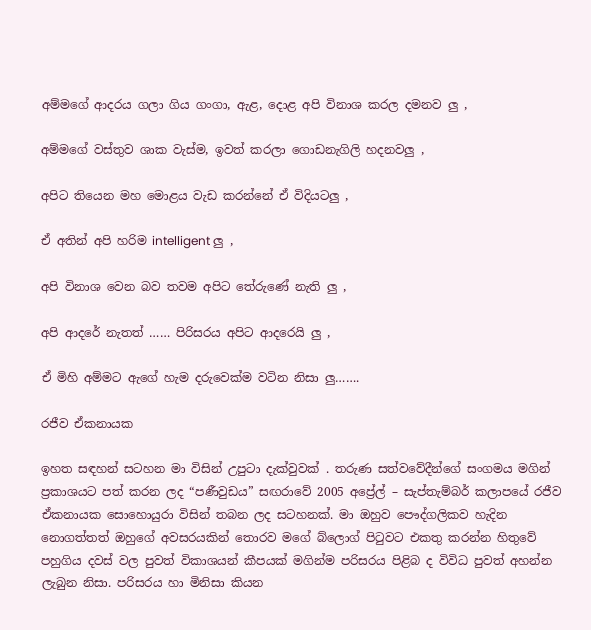අම්මගේ ආදරය ගලා ගිය ගංගා, ඇළ, දොළ අපි විනාශ කරල දමනව ලු ,

අම්මගේ වස්තුව ශාක වැස්ම, ඉවත් කරලා ගොඩනැගිලි හදනවලු ,

අපිට තියෙන මහ මොළය වැඩ කරන්නේ ඒ විදියටලු ,

ඒ අතින් අපි හරිම intelligent ලු ,

අපි විනාශ වෙන බව තවම අපිට තේරුණේ නැති ලු ,

අපි ආදරේ නැතත් …… පිරිසරය අපිට ආදරෙයි ලු ,

ඒ මිහි අම්මට ඇගේ හැම දරුවෙක්ම වටින නිසා ලු…….

රජීව ඒකනායක

ඉහත සඳහන් සටහන මා විසින් උපුටා දැක්වුවක් . තරුණ සත්වවේදීන්ගේ සංගමය මගින් ප්‍රකාශයට පත් කරන ලද “පණීවුඩය” සඟරාවේ 2005 අප්‍රේල් – සැප්තැම්බර් කලාපයේ රජීව ඒකනායක සොහොයුරා විසින් තබන ලද සටහනක්. මා ඔහුව පෞද්ගලිකව හැදින නොගත්තත් ඔහුගේ අවසරයකින් තොරව මගේ බ්ලොග් පිටුවට එකතු කරන්න හිතුවේ පහුගිය දවස් වල පුවත් විකාශයන් කීපයක් මගින්ම පරිසරය පිළිබ ද විවිධ පුවත් අහන්න ලැබුන නිසා. පරිසරය හා මිනිසා කියන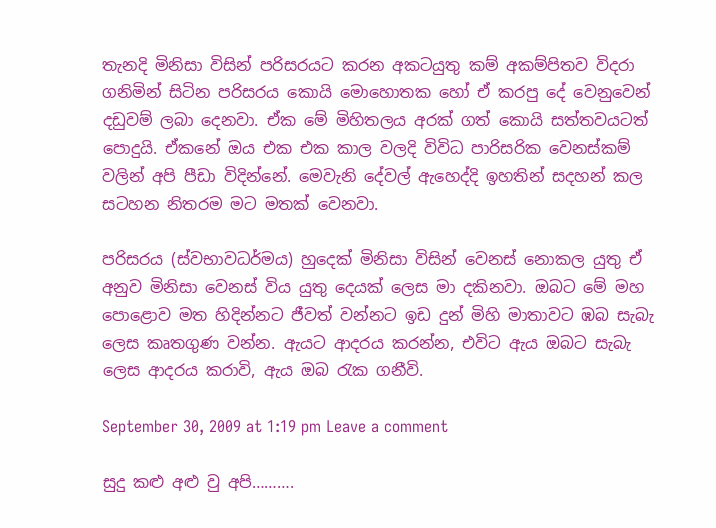තැනදි මිනිසා විසින් පරිසරයට කරන අකටයුතු කම් අකම්පිතව විදරා ගනිමින් සිටින පරිසරය කොයි මොහොතක හෝ ඒ කරපු දේ වෙනුවෙන් දඩුවම් ලබා දෙනවා. ඒක මේ මිහිතලය අරක් ගත් කොයි සත්තවයටත් පොදුයි. ඒකනේ ඔය එක එක කාල වලදි විවිධ පාරිසරික වෙනස්කම් වලින් අපි පීඩා විදින්නේ. මෙවැනි දේවල් ඇහෙද්දි ඉහතින් සදහන් කල සටහන නිතරම මට මතක් වෙනවා.

පරිසරය (ස්වභාවධර්මය) හුදෙක් මිනිසා විසින් වෙනස් නොකල යුතු ඒ අනුව මිනිසා වෙනස් විය යුතු දෙයක් ලෙස මා දකිනවා. ඔබට මේ මහ පොළොව මත හිදින්නට ජීවත් වන්නට ඉඩ දුන් මිහි මාතාවට ඹබ සැබැ ලෙස කෘතගුණ වන්න. ඇයට ආදරය කරන්න, එවිට ඇය ඔබට සැබැ ලෙස ආදරය කරාවි, ඇය ඔබ රැක ගනීවි.

September 30, 2009 at 1:19 pm Leave a comment

සුදු කළු අළු වු අපි……….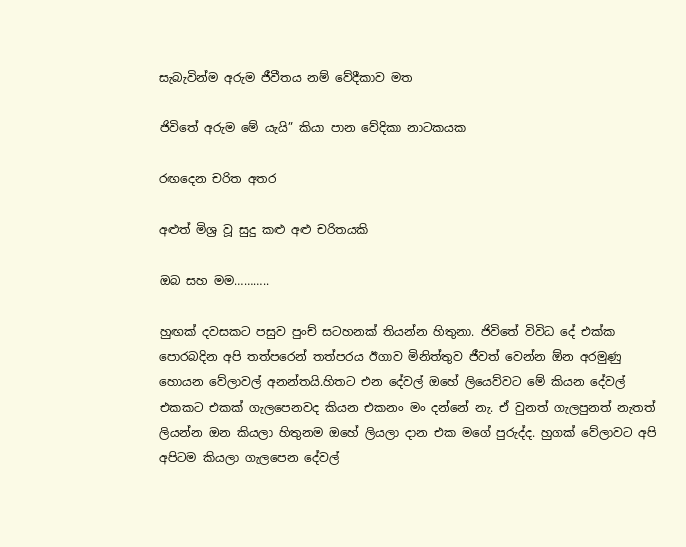සැබැවින්ම අරුම ජීවීතය නම් වේදීකාව මත

ජිවිතේ අරුම මේ යැයි” කියා පාන වේදිකා නාටකයක

රඟදෙන චරිත අතර

අළුත් මිශ්‍ර වූ සුදු කළු අළු චරිතයකි

ඔබ සහ මම………..

හුඟක් දවසකට පසුව පුංච් සටහනක් තියන්න හිතුනා. ජිවිතේ විවිධ දේ එක්ක පොරබදින අපි තත්පරෙන් තත්පරය ඊගාව මිනිත්තුව ජීවත් වෙන්න ඕන අරමුණු හොයන වේලාවල් අනන්තයි.හිතට එන දේවල් ඔහේ ලියෙව්වට මේ කියන දේවල් එකකට එකක් ගැලපෙනවද කියන එකනං මං දන්නේ නැ. ඒ වුනත් ගැලපුනත් නැතත් ලියන්න ඔන කියලා හිතුනම ඔහේ ලියලා දාන එක මගේ පුරුද්ද. හුගක් වේලාවට අපි අපිටම කියලා ගැ‍ලපෙන දේවල්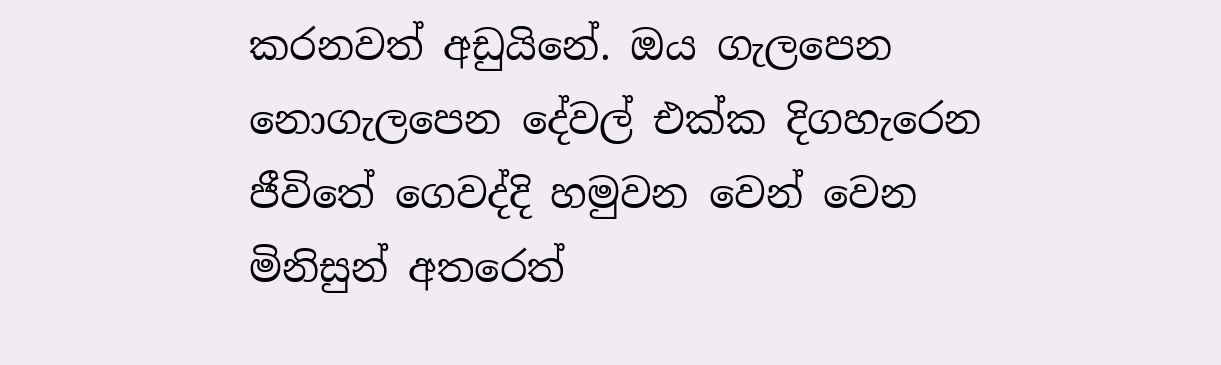කරනවත් අඩුයිනේ. ඔය ‍ගැලපෙන නොගැලපෙන දේවල් එක්ක දිගහැරෙන ජීවිතේ ගෙවද්දි හමුවන වෙන් වෙන මිනිසුන් අතරෙත්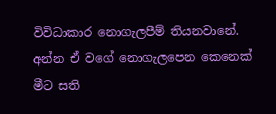විවිධාකාර නොගැලපීම් තියනවානේ. අන්න ඒ වගේ නොගැලපෙන කෙනෙක් මීට සති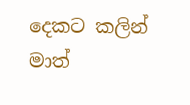දෙකට කලින් මාත්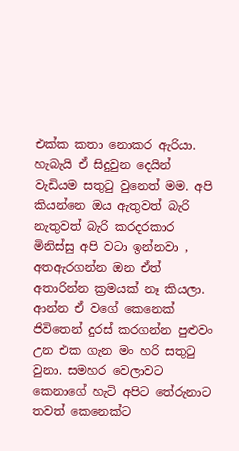එක්ක කතා නොකර ඇරියා. හැබැයි ඒ සිදුවුන දෙයින් වැඩියම සතුටු වුනෙත් මම. අපි කියන්නෙ ඔය ඇතුවත් බැරි නැතුවත් බැරි කරදරකාර මිනිස්සු අපි වටා ඉන්නවා , අතඇරගන්න ඔන ඒත් අතාරින්න ක්‍රමයක් නෑ කියලා. ආන්න ඒ වගේ කෙනෙක් ජිවිතෙන් දුරස් කරගන්න පුළුවං උන එක ගැන මං හරි සතුටු වුනා. සමහර වෙලාවට කෙනාගේ හැටි අපිට තේරුනා‍ට තවත් කෙනෙක්ට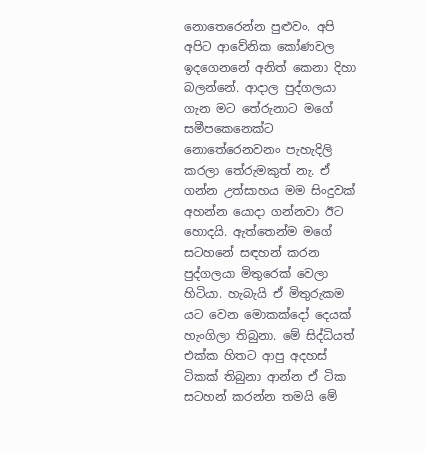නොතෙරෙන්න පුළුවං. අපි අපිට ආවේනික කෝණවල ඉදගෙනනේ අනිත් කෙනා දිහා බලන්නේ. ආදාල පුද්ගලයා ගැන මට තේරුනාට මගේ සමීපකෙනෙක්ට නොතේරෙනවනං පැහැදිලි කරලා තේරුමකුත් නැ. ඒ ගන්න උත්සාහය මම සිංදුවක් අහන්න යොදා ගන්නවා ඊට හොදයි. ඇත්තෙන්ම මගේ සටහනේ සඳහන් කරන පුද්ගලයා මිතුරෙක් වෙලා හිටියා. හැබැයි ඒ මිතුරුකම යට වෙන මොකක්දෝ දෙයක් හැංගිලා තිබුනා. මේ සිද්ධියත් එක්ක හිතට ආපු අදහස් ටිකක් තිබුනා ආන්න ඒ ටික සටහන් කරන්න තමයි මේ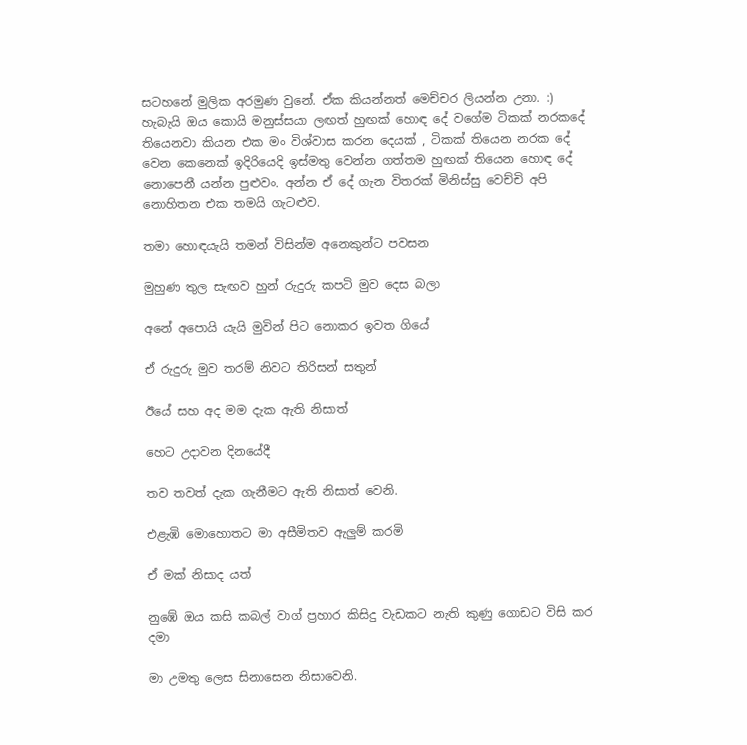සටහනේ මුලික අරමුණ වුනේ. ඒක කියන්නත් මෙච්චර ලියන්න උනා. :) හැබැයි ඔය කොයි මනුස්සයා ලඟත් හුඟක් හොඳ දේ වගේම ටිකක් නරකදේ තියෙනවා කියන එක මං විශ්වාස කරන දෙයක් , ටිකක් තියෙන නරක දේ වෙන කෙනෙක් ඉදිරියෙදි ඉස්මතු වෙන්න ගත්තම හුඟක් තියෙන හොඳ දේ නොපෙනී යන්න පුළුවං. අන්න ඒ දේ ගැන විතරක් මිනිස්සු වෙච්චි අපි නොහිතන එක තමයි ගැටළුව.

තමා හොඳයැයි තමන් විසින්ම අනෙකුන්ට පවසන

මුහුණ තුල සැඟව හුන් රුදුරු කපටි මුව දෙස බලා

අනේ අපොයි යැයි මුවින් පිට නොකර ඉවත ගියේ

ඒ රුදුරු මුව තරම් නිවට තිරිසන් සතුන්

ඊයේ සහ අද මම දැක ඇති නිසාත්

හෙට උදාවන දිනයේදී

තව තවත් දැක ගැනීමට ඇති නිසාත් වෙනි.

එළැඹි මොහොතට මා අසීමිතව ඇලුම් කරමි

ඒ මක් නිසාද යත්

නුඹේ ඔය කසි කබල් වාග් ප්‍රහාර කිසිදු වැඩකට නැති කුණු ගොඩට විසි කර දමා

මා උමතු ලෙස සිනාසෙන නිසාවෙනි.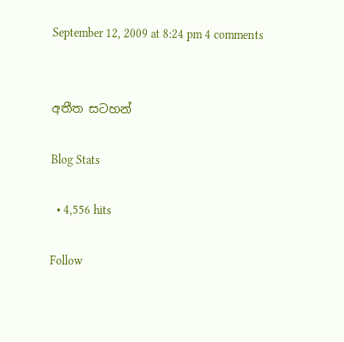September 12, 2009 at 8:24 pm 4 comments


අතීත සටහන්

Blog Stats

  • 4,556 hits

Follow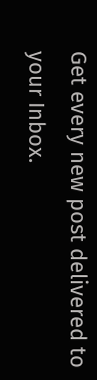Get every new post delivered to your Inbox.